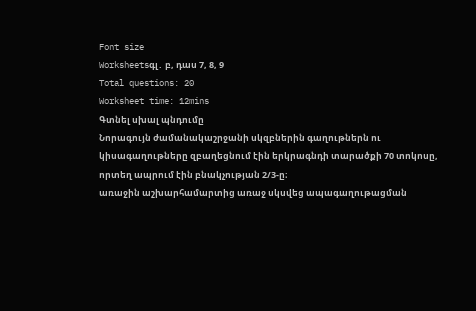Font size
Worksheetsգլ․ բ, դաս 7, 8, 9
Total questions: 20
Worksheet time: 12mins
Գտնել սխալ պնդումը
Նորագույն ժամանակաշրջանի սկզբներին գաղութներն ու կիսագաղութները զբաղեցնում էին երկրագնդի տարածքի 70 տոկոսը, որտեղ ապրում էին բնակչության 2/3-ը։
առաջին աշխարհամարտից առաջ սկսվեց ապագաղութացման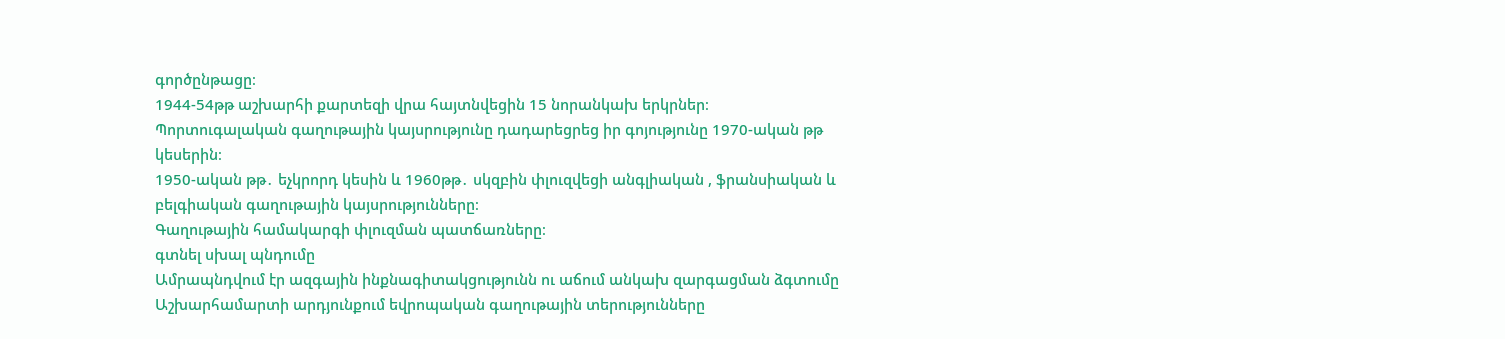գործընթացը։
1944-54թթ աշխարհի քարտեզի վրա հայտնվեցին 15 նորանկախ երկրներ։
Պորտուգալական գաղութային կայսրությունը դադարեցրեց իր գոյությունը 1970-ական թթ կեսերին։
1950-ական թթ․ եչկրորդ կեսին և 1960թթ․ սկզբին փլուզվեցի անգլիական , ֆրանսիական և բելգիական գաղութային կայսրությունները։
Գաղութային համակարգի փլուզման պատճառները։
գտնել սխալ պնդումը
Ամրապնդվում էր ազգային ինքնագիտակցությունն ու աճում անկախ զարգացման ձգտումը
Աշխարհամարտի արդյունքում եվրոպական գաղութային տերությունները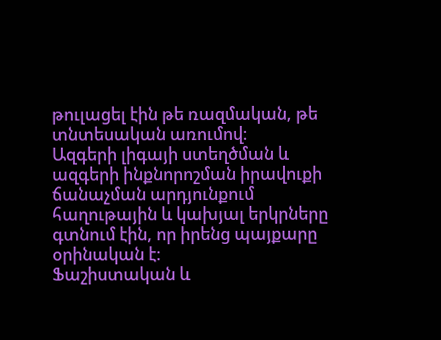թուլացել էին թե ռազմական, թե տնտեսական առումով։
Ազգերի լիգայի ստեղծման և ազգերի ինքնորոշման իրավուքի ճանաչման արդյունքում հաղութային և կախյալ երկրները գտնում էին, որ իրենց պայքարը օրինական է։
Ֆաշիստական և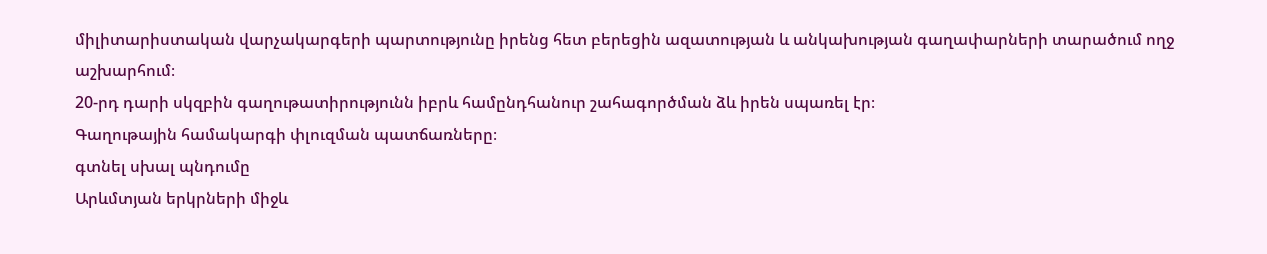միլիտարիստական վարչակարգերի պարտությունը իրենց հետ բերեցին ազատության և անկախության գաղափարների տարածում ողջ աշխարհում։
20-րդ դարի սկզբին գաղութատիրությունն իբրև համընդհանուր շահագործման ձև իրեն սպառել էր։
Գաղութային համակարգի փլուզման պատճառները։
գտնել սխալ պնդումը
Արևմտյան երկրների միջև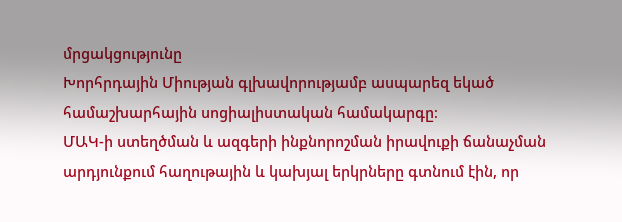մրցակցությունը
Խորհրդային Միության գլխավորությամբ ասպարեզ եկած համաշխարհային սոցիալիստական համակարգը։
ՄԱԿ-ի ստեղծման և ազգերի ինքնորոշման իրավուքի ճանաչման արդյունքում հաղութային և կախյալ երկրները գտնում էին, որ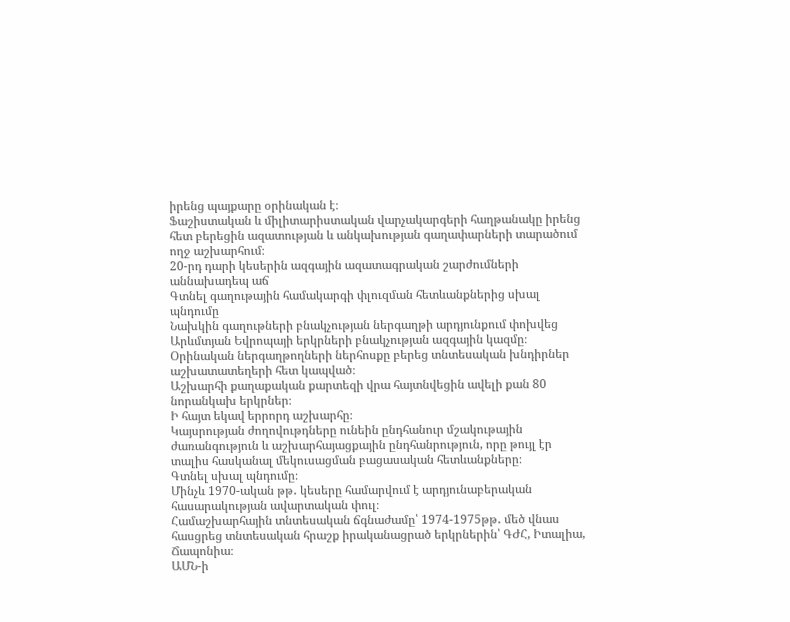իրենց պայքարը օրինական է։
Ֆաշիստական և միլիտարիստական վարչակարգերի հաղթանակը իրենց հետ բերեցին ազատության և անկախության գաղափարների տարածում ողջ աշխարհում։
20-րդ դարի կեսերին ազգային ազատագրական շարժումների աննախադեպ աճ
Գտնել գաղութային համակարգի փլուզման հետևանքներից սխալ պնդումը
Նախկին գաղութների բնակչության ներգաղթի արդյունքում փոխվեց Արևմտյան Եվրոպայի երկրների բնակչության ազգային կազմը։
Օրինական ներգաղթողների ներհոսքը բերեց տնտեսական խնդիրներ աշխատատեղերի հետ կապված։
Աշխարհի քաղաքական քարտեզի վրա հայտնվեցին ավելի քան 80 նորանկախ երկրներ։
Ի հայտ եկավ երրորդ աշխարհը։
Կայսրության ժողովութդները ունեին ընդհանուր մշակութային ժառանգություն և աշխարհայացքային ընդհանրություն, որը թույլ էր տալիս հասկանալ մեկուսացման բացասական հետևանքները։
Գտնել սխալ պնդումը։
Մինչև 1970-ական թթ․ կեսերը համարվում է արդյունաբերական հասարակության ավարտական փուլ։
Համաշխարհային տնտեսական ճգնաժամը՝ 1974-1975թթ․ մեծ վնաս հասցրեց տնտեսական հրաշք իրականացրած երկրներին՝ ԳԺՀ, Իտալիա, Ճապոնիա։
ԱՄՆ-ի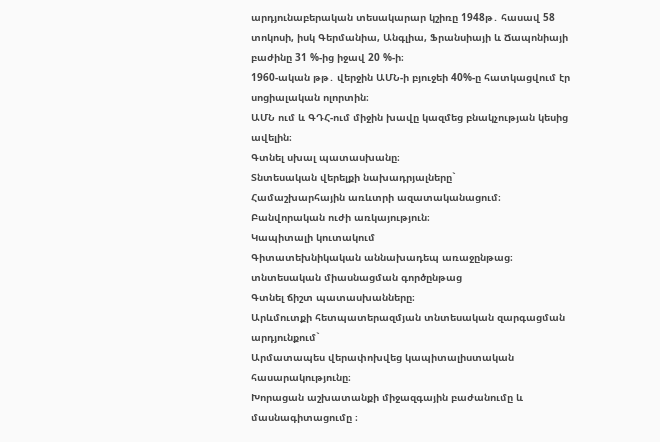արդյունաբերական տեսակարար կշիռը 1948թ․ հասավ 58 տոկոսի, իսկ Գերմանիա, Անգլիա, Ֆրանսիայի և Ճապոնիայի բաժինը 31 %-ից իջավ 20 %-ի։
1960-ական թթ․ վերջին ԱՄՆ-ի բյուջեի 40%-ը հատկացվում էր սոցիալական ոլորտին։
ԱՄՆ ում և ԳԴՀ-ում միջին խավը կազմեց բնակչության կեսից ավելին։
Գտնել սխալ պատասխանը։
Տնտեսական վերելքի նախադրյալները`
Համաշխարհային առևտրի ազատականացում։
Բանվորական ուժի առկայություն։
Կապիտալի կուտակում
Գիտատեխնիկական աննախադեպ առաջընթաց։
տնտեսական միասնացման գործընթաց
Գտնել ճիշտ պատասխանները։
Արևմուտքի հետպատերազմյան տնտեսական զարգացման արդյունքում`
Արմատապես վերափոխվեց կապիտալիստական հասարակությունը։
Խորացան աշխատանքի միջազգային բաժանումը և մասնագիտացումը ։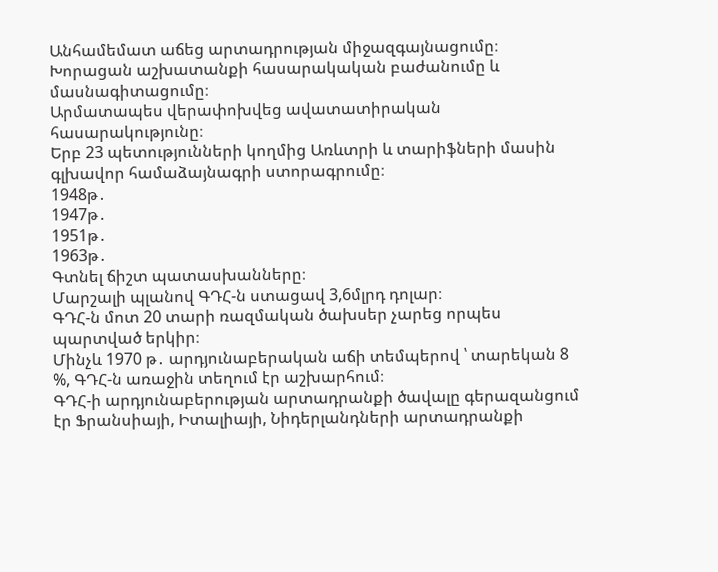Անհամեմատ աճեց արտադրության միջազգայնացումը։
Խորացան աշխատանքի հասարակական բաժանումը և մասնագիտացումը։
Արմատապես վերափոխվեց ավատատիրական հասարակությունը։
Երբ 23 պետությունների կողմից Առևտրի և տարիֆների մասին գլխավոր համաձայնագրի ստորագրումը։
1948թ․
1947թ․
1951թ․
1963թ․
Գտնել ճիշտ պատասխանները։
Մարշալի պլանով ԳԴՀ-ն ստացավ 3,6մլրդ դոլար։
ԳԴՀ-ն մոտ 20 տարի ռազմական ծախսեր չարեց որպես պարտված երկիր։
Մինչև 1970 թ․ արդյունաբերական աճի տեմպերով ՝ տարեկան 8 %, ԳԴՀ-ն առաջին տեղում էր աշխարհում։
ԳԴՀ-ի արդյունաբերության արտադրանքի ծավալը գերազանցում էր Ֆրանսիայի, Իտալիայի, Նիդերլանդների արտադրանքի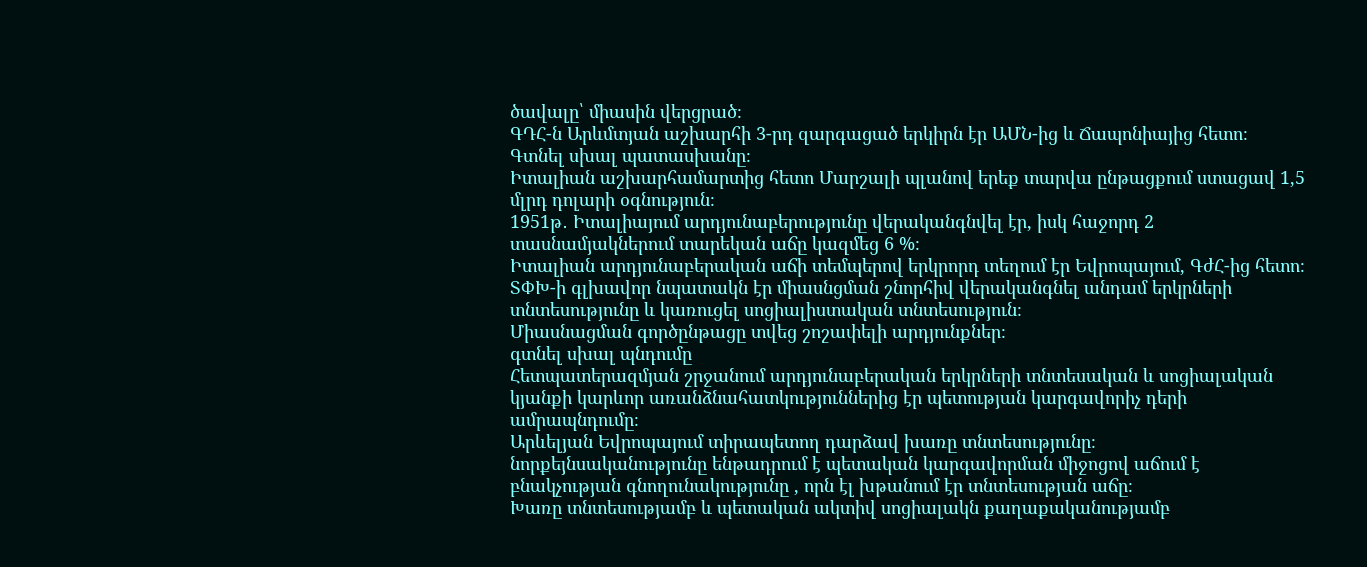ծավալը՝ միասին վերցրած։
ԳԴՀ-ն Արևմտյան աշխարհի 3-րդ զարգացած երկիրն էր ԱՄՆ-ից և Ճապոնիայից հետո։
Գտնել սխալ պատասխանը։
Իտալիան աշխարհամարտից հետո Մարշալի պլանով երեք տարվա ընթացքում ստացավ 1,5 մլրդ դոլարի օգնություն։
1951թ․ Իտալիայում արդյունաբերությունը վերականգնվել էր, իսկ հաջորդ 2 տասնամյակներում տարեկան աճը կազմեց 6 %։
Իտալիան արդյունաբերական աճի տեմպերով երկրորդ տեղում էր Եվրոպայում, ԳժՀ-ից հետո։
ՏՓԽ-ի գլխավոր նպատակն էր միասնցման շնորհիվ վերականգնել անդամ երկրների տնտեսությունը և կառուցել սոցիալիստական տնտեսություն։
Միասնացման գործընթացը տվեց շոշափելի արդյունքներ։
գտնել սխալ պնդումը
Հետպատերազմյան շրջանում արդյունաբերական երկրների տնտեսական և սոցիալական կյանքի կարևոր առանձնահատկություններից էր պետության կարգավորիչ դերի ամրապնդումը։
Արևելյան Եվրոպայում տիրապետող դարձավ խառը տնտեսությունը։
նորքեյնսականությունը ենթադրում է պետական կարգավորման միջոցով աճում է բնակչության գնողունակությունը , որն էլ խթանում էր տնտեսության աճը։
Խառը տնտեսությամբ և պետական ակտիվ սոցիալակն քաղաքականությամբ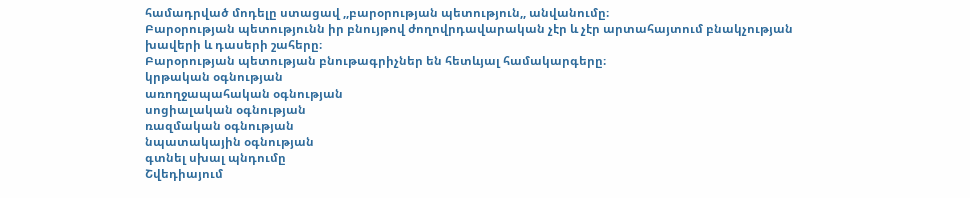համադրված մոդելը ստացավ ,,բարօրության պետություն,, անվանումը։
Բարօրության պետությունն իր բնույթով ժողովրդավարական չէր և չէր արտահայտում բնակչության խավերի և դասերի շահերը։
Բարօրության պետության բնութագրիչներ են հետևյալ համակարգերը։
կրթական օգնության
առողջապահական օգնության
սոցիալական օգնության
ռազմական օգնության
նպատակային օգնության
գտնել սխալ պնդումը
Շվեդիայում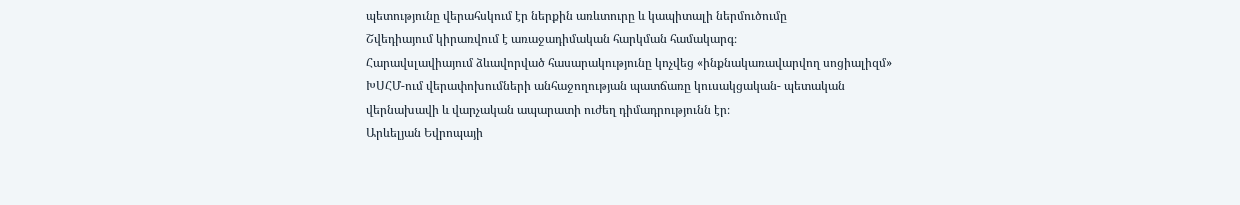պետությունը վերահսկում էր ներքին առևտուրը և կապիտալի ներմուծումը
Շվեդիայում կիրառվում է առաջադիմական հարկման համակարգ։
Հարավսլավիայում ձևավորված հասարակությունը կոչվեց «ինքնակառավարվող սոցիալիզմ»
ԽՍՀՄ-ում վերափոխումների անհաջողության պատճառը կուսակցական- պետական վերնախավի և վարչական ապարատի ուժեղ դիմադրությունն էր։
Արևելյան Եվրոպայի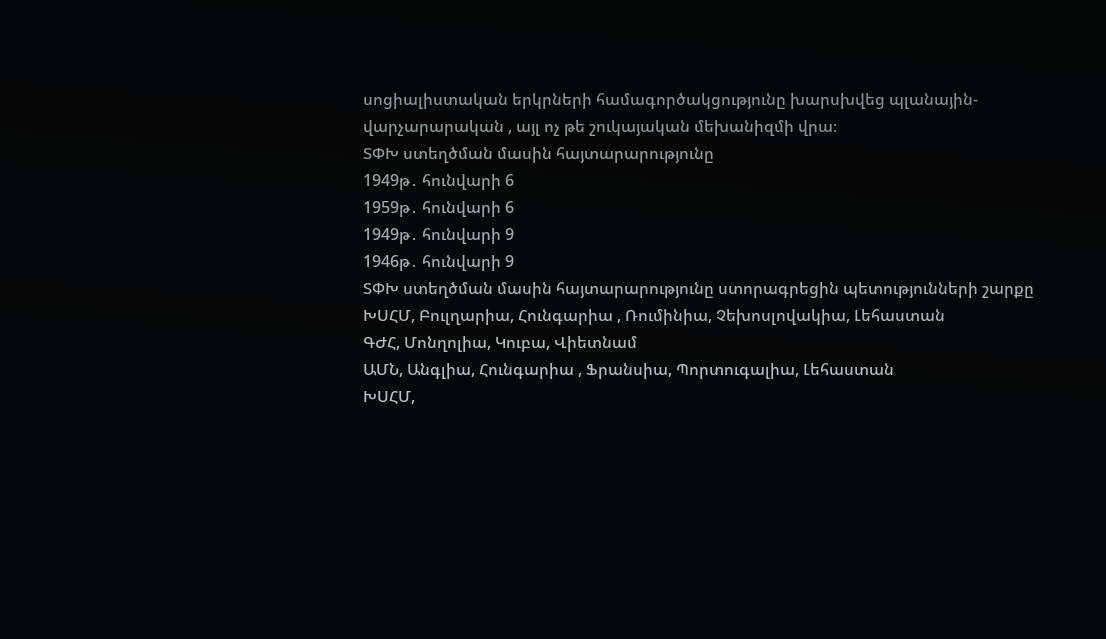սոցիալիստական երկրների համագործակցությունը խարսխվեց պլանային-վարչարարական , այլ ոչ թե շուկայական մեխանիզմի վրա։
ՏՓԽ ստեղծման մասին հայտարարությունը
1949թ․ հունվարի 6
1959թ․ հունվարի 6
1949թ․ հունվարի 9
1946թ․ հունվարի 9
ՏՓԽ ստեղծման մասին հայտարարությունը ստորագրեցին պետությունների շարքը
ԽՍՀՄ, Բուլղարիա, Հունգարիա , Ռումինիա, Չեխոսլովակիա, Լեհաստան
ԳԺՀ, Մոնղոլիա, Կուբա, Վիետնամ
ԱՄՆ, Անգլիա, Հունգարիա , Ֆրանսիա, Պորտուգալիա, Լեհաստան
ԽՍՀՄ,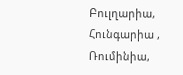Բուլղարիա, Հունգարիա , Ռումինիա,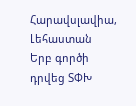Հարավսլավիա, Լեհաստան
Երբ գործի դրվեց ՏՓԽ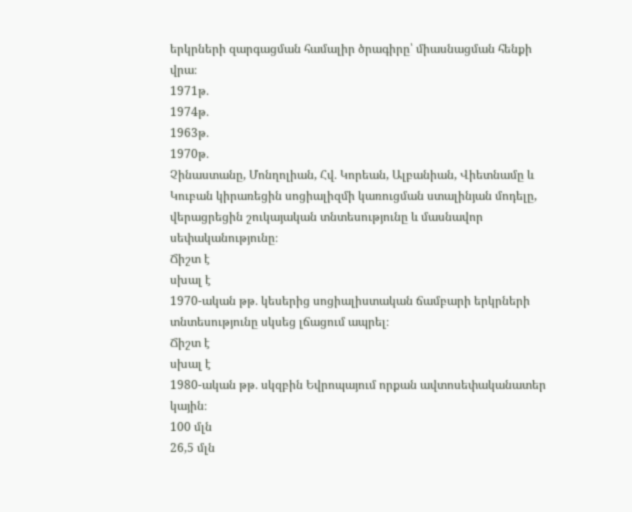երկրների զարգացման համալիր ծրագիրը՝ միասնացման հենքի վրա։
1971թ․
1974թ․
1963թ․
1970թ․
Չինաստանը, Մոնղոլիան, Հվ․ Կորեան, Ալբանիան, Վիետնամը և Կուբան կիրառեցին սոցիալիզմի կառուցման ստալինյան մոդելը, վերացրեցին շուկայական տնտեսությունը և մասնավոր սեփականությունը։
Ճիշտ է
սխալ է
1970-ական թթ․ կեսերից սոցիալիստական ճամբարի երկրների տնտեսությունը սկսեց լճացում ապրել։
Ճիշտ է
սխալ է
1980-ական թթ․ սկզբին Եվրոպայում որքան ավտոսեփականատեր կային։
100 մլն
26,5 մլն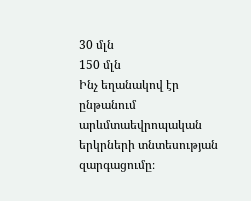30 մլն
150 մլն
Ինչ եղանակով էր ընթանում արևմտաեվրոպական երկրների տնտեսության զարգացումը։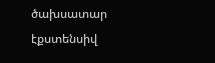ծախսատար
էքստենսիվ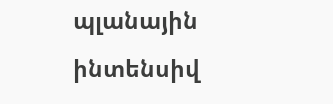պլանային
ինտենսիվ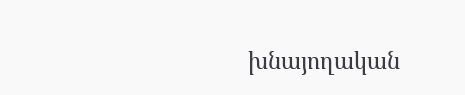խնայողական